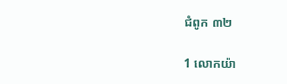ជំពូក ៣២

1 លោកយ៉ា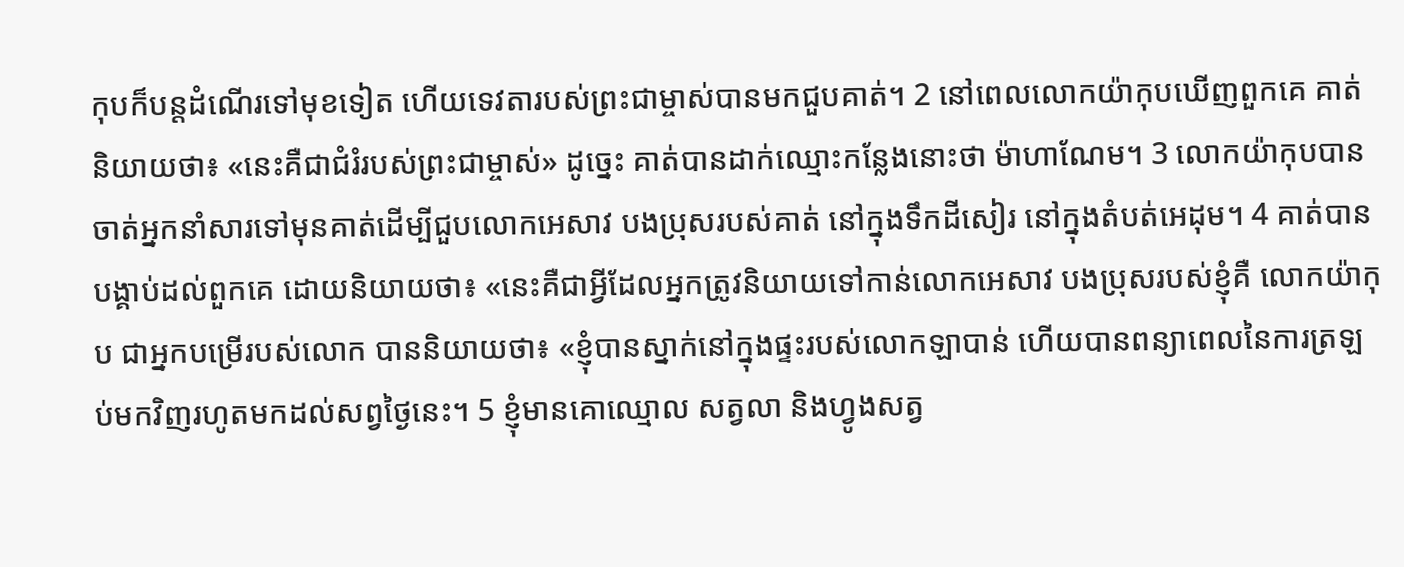កុបក៏បន្តដំណើរទៅមុខទៀត ហើយទេវតារបស់ព្រះជាម្ចាស់បានមកជួបគាត់។ 2 នៅពេលលោកយ៉ាកុបឃើញពួកគេ គាត់និយាយថា៖ «នេះគឺជាជំរំរបស់ព្រះជាម្ចាស់» ដូច្នេះ គាត់បានដាក់ឈ្មោះកន្លែងនោះថា ម៉ាហាណែម។ 3 លោកយ៉ាកុបបានចាត់អ្នកនាំសារទៅមុនគាត់ដើម្បីជួបលោកអេសាវ បងប្រុសរបស់គាត់ នៅក្នុងទឹកដីសៀរ នៅក្នុងតំបត់អេដុម។ 4 គាត់បានបង្គាប់ដល់ពួកគេ ដោយនិយាយថា៖ «នេះគឺជាអ្វីដែលអ្នកត្រូវនិយាយទៅកាន់លោកអេសាវ បងប្រុសរបស់ខ្ញុំគឺ លោកយ៉ាកុប ជាអ្នកបម្រើរបស់លោក បាននិយាយថា៖ «ខ្ញុំបានស្នាក់នៅក្នុងផ្ទះរបស់លោកឡាបាន់ ហើយបានពន្យាពេលនៃការត្រឡប់មកវិញរហូតមកដល់សព្វថ្ងៃនេះ។ 5 ខ្ញុំមានគោឈ្មោល សត្វលា និងហ្វូងសត្វ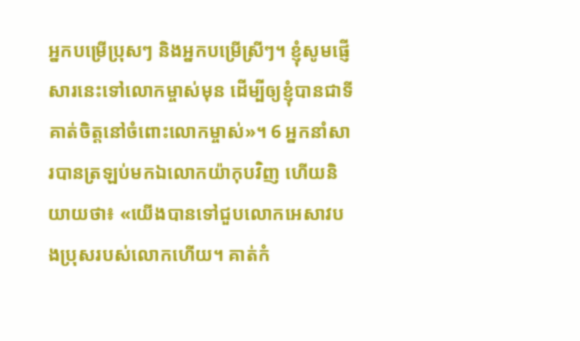អ្នកបម្រើប្រុសៗ និងអ្នកបម្រើស្រីៗ។ ខ្ញុំសូមផ្ញើសារនេះទៅលោកម្ចាស់មុន ដើម្បីឲ្យខ្ញុំបានជាទីគាត់ចិត្តនៅចំពោះលោកម្ចាស់»។ 6 អ្នកនាំសារបានត្រឡប់មកឯលោកយ៉ាកុបវិញ ហើយនិយាយថា៖ «យើងបានទៅជួបលោកអេសាវបងប្រុសរបស់លោកហើយ។ គាត់កំ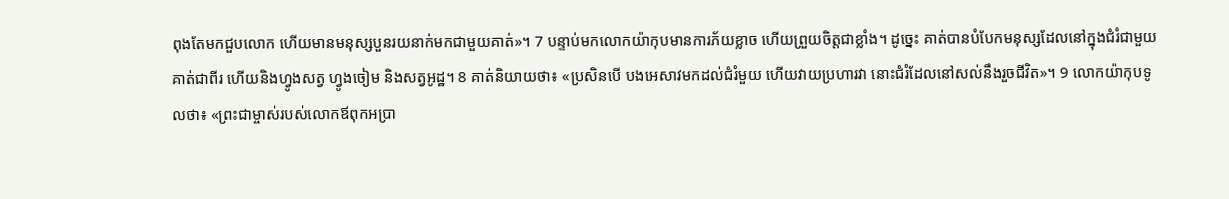ពុងតែមកជួបលោក ហើយមានមនុស្សបួនរយនាក់មកជាមួយគាត់»។ 7 បន្ទាប់មកលោកយ៉ាកុបមានការភ័យខ្លាច ហើយព្រួយចិត្តជាខ្លាំង។ ដូច្នេះ គាត់បានបំបែកមនុស្សដែលនៅក្នុងជំរំជាមួយគាត់ជាពីរ ហើយនិងហ្វូងសត្វ ហ្វូងចៀម និងសត្វអូដ្ឋ។ 8 គាត់និយាយថា៖ «ប្រសិនបើ បងអេសាវមកដល់ជំរំមួយ ហើយវាយប្រហារវា នោះជំរំដែលនៅសល់នឹងរួចជីវិត»។ 9 លោកយ៉ាកុបទូលថា៖ «ព្រះជាម្ចាស់របស់លោកឪពុកអប្រា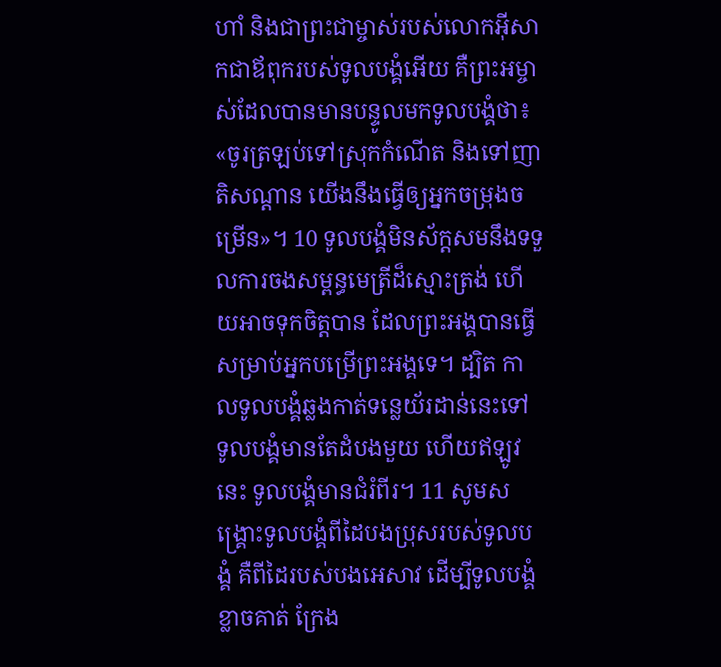ហាំ និងជាព្រះជាម្ចាស់របស់លោកអ៊ីសាកជាឪពុករបស់ទូលបង្គំអើយ គឺព្រះអម្ចាស់ដែលបានមានបន្ទូលមកទូលបង្គំថា៖ «ចូរត្រឡប់ទៅស្រុកកំណើត និងទៅញាតិសណ្ដាន យើងនឹងធ្វើឲ្យអ្នកចម្រុងចម្រើន»។ 10 ទូលបង្គំមិនស័ក្ដសមនឹងទទួលការចងសម្ពន្ធមេត្រីដ៏ស្មោះត្រង់ ហើយអាចទុកចិត្តបាន ដែលព្រះអង្គបានធ្វើសម្រាប់អ្នកបម្រើព្រះអង្គទេ។ ដ្បិត កាលទូលបង្គំឆ្លងកាត់ទន្លេយ័រដាន់នេះទៅ ទូលបង្គំមានតែដំបងមួយ ហើយឥឡូវនេះ ទូលបង្គំមានជំរំពីរ។ 11 សូមសង្គ្រោះទូលបង្គំពីដៃបងប្រុសរបស់ទូលបង្គំ គឺពីដៃរបស់បងអេសាវ ដើម្បីទូលបង្គំខ្លាចគាត់ ក្រែង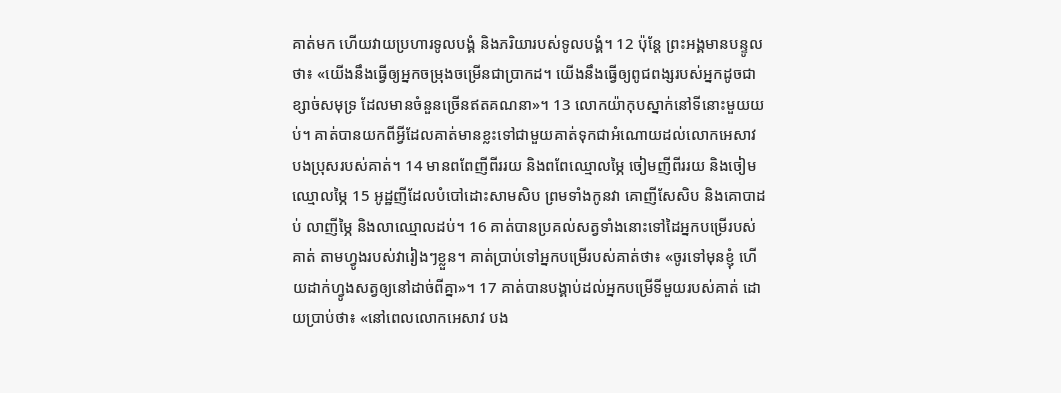គាត់មក ហើយវាយប្រហារទូលបង្គំ និងភរិយារបស់ទូលបង្គំ។ 12 ប៉ុន្ដែ ព្រះអង្គមានបន្ទូលថា៖ «យើងនឹងធ្វើឲ្យអ្នកចម្រុងចម្រើនជាប្រាកដ។ យើងនឹងធ្វើឲ្យពូជពង្សរបស់អ្នកដូចជាខ្សាច់សមុទ្រ ដែលមានចំនួនច្រើនឥតគណនា»។ 13 លោកយ៉ាកុបស្នាក់នៅទីនោះមួយយប់។ គាត់បានយកពីអ្វីដែលគាត់មានខ្លះទៅជាមួយគាត់ទុកជាអំណោយដល់លោកអេសាវ បងប្រុសរបស់គាត់។ 14 មានពពែញីពីររយ និងពពែឈ្មោលម្ភៃ ចៀមញីពីររយ និងចៀមឈ្មោលម្ភៃ 15 អូដ្ឋញីដែលបំបៅដោះសាម‌សិប ព្រមទាំងកូនវា គោញីសែ‌សិប និងគោបាដប់ លាញីម្ភៃ និងលាឈ្មោលដប់។ 16 គាត់បានប្រគល់សត្វទាំងនោះទៅដៃអ្នកបម្រើរបស់គាត់ តាមហ្វូងរបស់វារៀងៗខ្លួន។ គាត់ប្រាប់ទៅអ្នកបម្រើរបស់គាត់ថា៖ «ចូរទៅមុនខ្ញុំ ហើយដាក់ហ្វូងសត្វឲ្យនៅដាច់ពីគ្នា»។ 17 គាត់បានបង្គាប់ដល់អ្នកបម្រើទីមួយរបស់គាត់ ដោយប្រាប់ថា៖ «នៅពេលលោកអេសាវ បង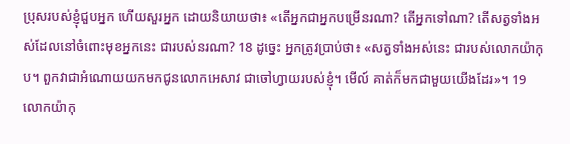ប្រុសរបស់ខ្ញុំជួបអ្នក ហើយសួរអ្នក ដោយនិយាយថា៖ «តើអ្នកជាអ្នកបម្រើនរណា? តើអ្នកទៅណា? តើសត្វទាំងអស់ដែលនៅចំពោះមុខអ្នកនេះ ជារបស់នរណា? 18 ដូច្នេះ អ្នកត្រូវប្រាប់ថា៖ «សត្វទាំងអស់នេះ ជារបស់លោកយ៉ាកុប។ ពួកវាជាអំណោយយកមកជូនលោកអេសាវ ជាចៅហ្វាយរបស់ខ្ញុំ។ មើល៍ គាត់ក៏មកជាមួយយើងដែរ»។ 19 លោកយ៉ាកុ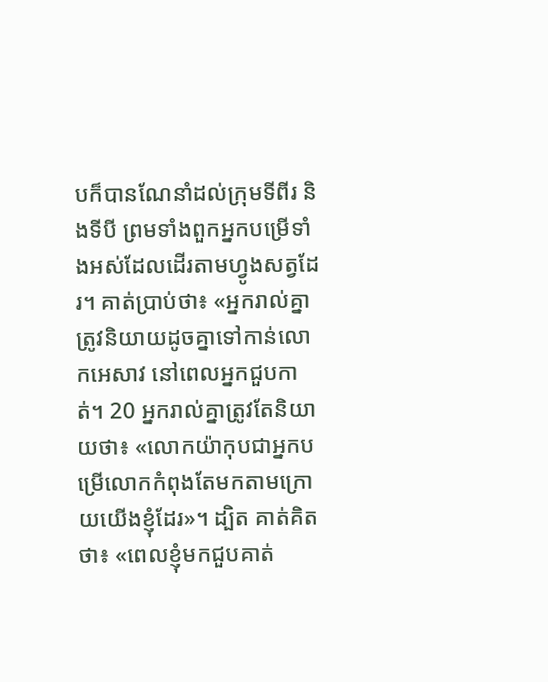បក៏បានណែនាំដល់ក្រុមទីពីរ និងទីបី ព្រមទាំងពួកអ្នកបម្រើទាំងអស់ដែលដើរតាមហ្វូងសត្វដែរ។ គាត់ប្រាប់ថា៖ «អ្នករាល់គ្នាត្រូវនិយាយដូចគ្នាទៅកាន់លោកអេសាវ នៅពេលអ្នកជួបកាត់។ 20 អ្នករាល់គ្នាត្រូវតែនិយាយថា៖ «លោកយ៉ាកុបជាអ្នកបម្រើលោកកំពុងតែមកតាមក្រោយយើងខ្ញុំដែរ»។ ដ្បិត គាត់គិតថា៖ «ពេលខ្ញុំមកជួបគាត់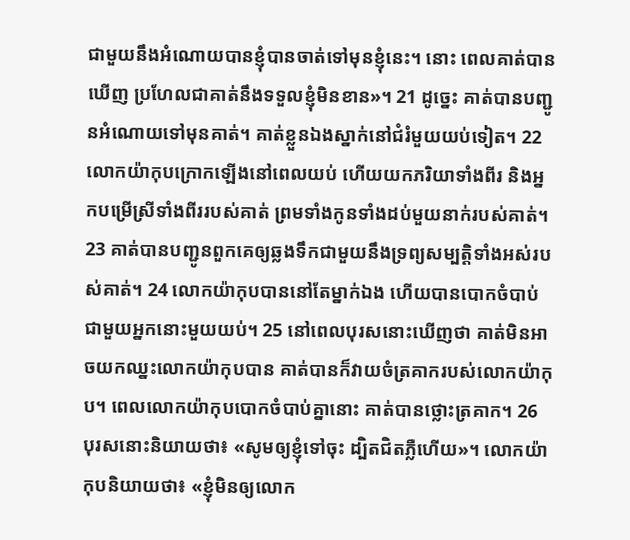ជាមួយនឹងអំណោយបានខ្ញុំបានចាត់ទៅមុនខ្ញុំនេះ។ នោះ ពេលគាត់បានឃើញ ប្រហែលជាគាត់នឹងទទួលខ្ញុំមិនខាន»។ 21 ដូច្នេះ គាត់បានបញ្ជូនអំណោយទៅមុនគាត់។ គាត់ខ្លួនឯងស្នាក់នៅជំរំមួយយប់ទៀត។ 22 លោកយ៉ាកុបក្រោកឡើងនៅពេលយប់ ហើយយកភរិយាទាំងពីរ និងអ្នកបម្រើស្រីទាំងពីររបស់គាត់ ព្រមទាំងកូនទាំងដប់មួយនាក់របស់គាត់។ 23 គាត់បានបញ្ជូនពួកគេឲ្យឆ្លងទឹកជាមួយនឹងទ្រព្យសម្បត្តិទាំងអស់របស់គាត់។ 24 លោកយ៉ាកុបបាននៅតែម្នាក់ឯង ហើយបានបោកចំបាប់ជាមួយអ្នកនោះមួយយប់។ 25 នៅពេលបុរសនោះឃើញថា គាត់មិនអាចយកឈ្នះលោកយ៉ាកុបបាន គាត់បានក៏វាយចំត្រគាករបស់លោកយ៉ាកុប។ ពេលលោកយ៉ាកុបបោក‌ចំបាប់គ្នានោះ គាត់បានថ្លោះត្រគាក។ 26 បុរសនោះនិយាយថា៖ «សូមឲ្យខ្ញុំទៅចុះ ដ្បិតជិតភ្លឺហើយ»។ លោកយ៉ាកុបនិយាយថា៖ «ខ្ញុំមិនឲ្យលោក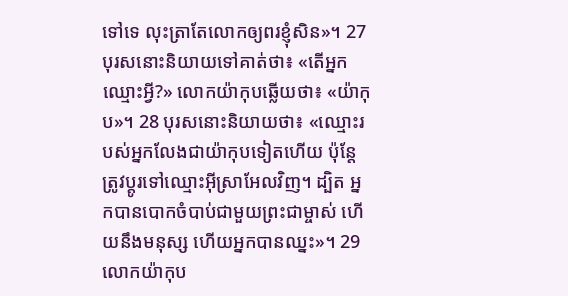ទៅទេ លុះត្រាតែលោកឲ្យពរខ្ញុំសិន»។ 27 បុរសនោះនិយាយទៅគាត់ថា៖ «តើអ្នកឈ្មោះអ្វី?» លោកយ៉ាកុបឆ្លើយថា៖ «យ៉ាកុប»។ 28 បុរសនោះនិយាយថា៖ «ឈ្មោះរបស់អ្នកលែងជាយ៉ាកុបទៀតហើយ ប៉ុន្តែត្រូវប្តូរទៅឈ្មោះអ៊ីស្រាអែលវិញ។ ដ្បិត អ្នកបានបោកចំបាប់ជាមួយព្រះជាម្ចាស់ ហើយនឹងមនុស្ស ហើយអ្នកបានឈ្នះ»។ 29 លោកយ៉ាកុប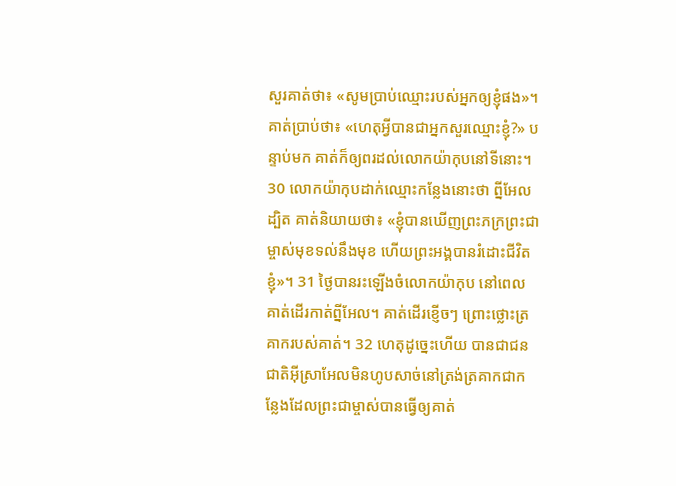សួរគាត់ថា៖ «សូមប្រាប់ឈ្មោះរបស់អ្នកឲ្យខ្ញុំផង»។ គាត់ប្រាប់ថា៖ «ហេតុអ្វីបានជាអ្នកសួរឈ្មោះខ្ញុំ?» បន្ទាប់មក គាត់ក៏ឲ្យពរដល់លោកយ៉ាកុបនៅទីនោះ។ 30 លោកយ៉ាកុបដាក់ឈ្មោះកន្លែងនោះថា ព្នីអែល ដ្បិត គាត់និយាយថា៖ «ខ្ញុំបានឃើញព្រះភក្រព្រះជាម្ចាស់មុខទល់នឹងមុខ ហើយព្រះអង្គបានរំដោះជីវិតខ្ញុំ»។ 31 ថ្ងៃបានរះឡើងចំលោកយ៉ាកុប នៅពេលគាត់ដើរកាត់ព្នីអែល។ គាត់ដើរខ្ញើចៗ ព្រោះថ្លោះត្រគាករបស់គាត់។ 32 ហេតុដូច្នេះហើយ បានជាជនជាតិអ៊ីស្រាអែលមិនហូបសាច់នៅត្រង់ត្រគាកជាកន្លែងដែលព្រះជាម្ចាស់បានធ្វើឲ្យគាត់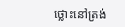ថ្លោះនៅត្រង់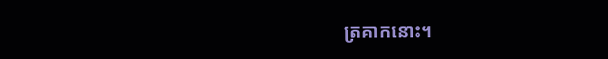ត្រគាកនោះ។